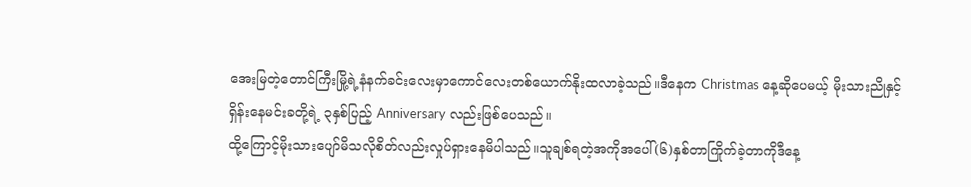အေးမြတဲ့တောင်ကြီးမြို့ရဲ့နံနက်ခင်းလေးမှာကောင်လေးတစ်ယောက်နိုးထလာခဲ့သည်။ဒီနေက Christmas နေ့ဆိုပေမယ့် မိုးသားညိုနှင့်ရှိန်းနေမင်းခတို့ရဲ့ ၃နှစ်ပြည့် Anniversary လည်းဖြစ်ပေသည်။
ထို့ကြောင့်မိုးသားပျော်မိသလိုစိတ်လည်းလှုပ်ရှားနေမိပါသည်။သူချစ်ရတဲ့အကိုအပေါ်(၆)နှစ်တာကြိုက်ခဲ့တာကိုဒီနေ့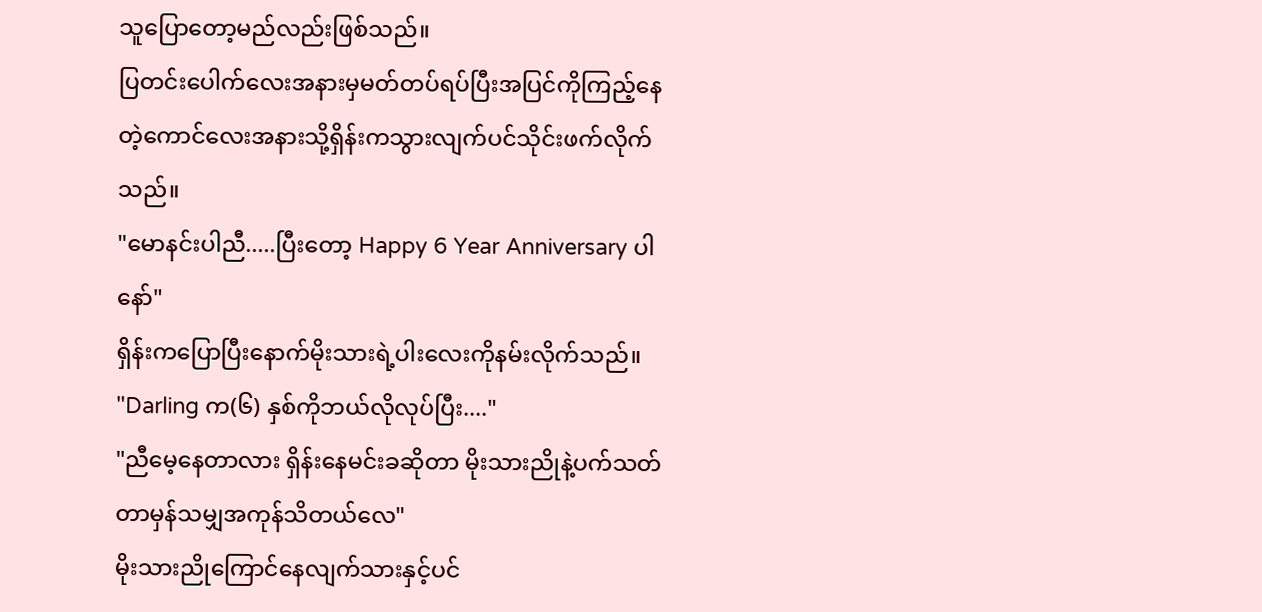သူပြောတော့မည်လည်းဖြစ်သည်။
ပြတင်းပေါက်လေးအနားမှမတ်တပ်ရပ်ပြီးအပြင်ကိုကြည့်နေတဲ့ကောင်လေးအနားသို့ရှိန်းကသွားလျက်ပင်သိုင်းဖက်လိုက်သည်။
"မောနင်းပါညီ.....ပြီးတော့ Happy 6 Year Anniversary ပါနော်"
ရှိန်းကပြောပြီးနောက်မိုးသားရဲ့ပါးလေးကိုနမ်းလိုက်သည်။
"Darling က(၆) နှစ်ကိုဘယ်လိုလုပ်ပြီး...."
"ညီမေ့နေတာလား ရှိန်းနေမင်းခဆိုတာ မိုးသားညိုနဲ့ပက်သတ်တာမှန်သမျှအကုန်သိတယ်လေ"
မိုးသားညိုကြောင်နေလျက်သားနှင့်ပင်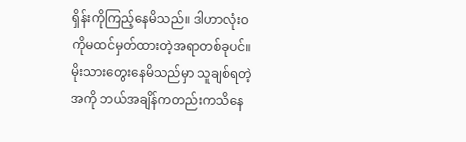ရှိန်းကိုကြည့်နေမိသည်။ ဒါဟာလုံးဝကိုမထင်မှတ်ထားတဲ့အရာတစ်ခုပင်။မိုးသားတွေးနေမိသည်မှာ သူချစ်ရတဲ့အကို ဘယ်အချိန်ကတည်းကသိနေ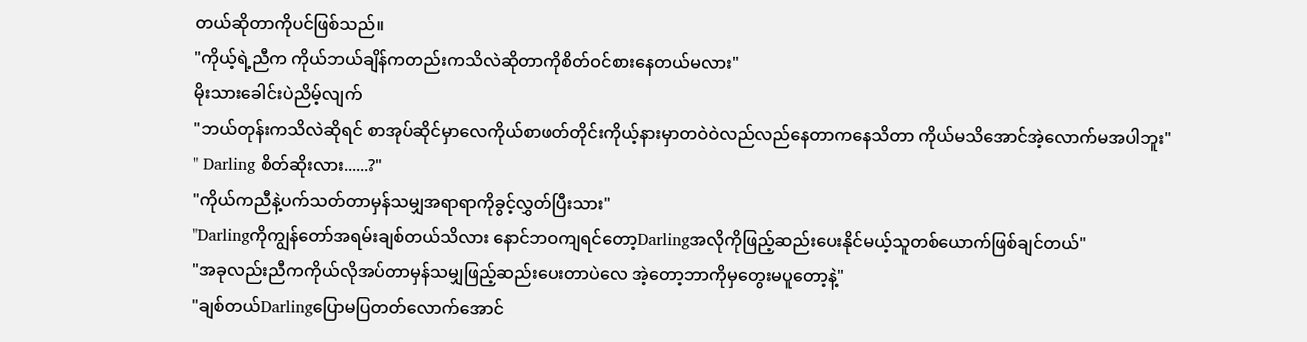တယ်ဆိုတာကိုပင်ဖြစ်သည်။
"ကိုယ့်ရဲ့ညီက ကိုယ်ဘယ်ချိန်ကတည်းကသိလဲဆိုတာကိုစိတ်ဝင်စားနေတယ်မလား"
မိုးသားခေါင်းပဲညိမ့်လျက်
"ဘယ်တုန်းကသိလဲဆိုရင် စာအုပ်ဆိုင်မှာလေကိုယ်စာဖတ်တိုင်းကိုယ့်နားမှာတဝဲဝဲလည်လည်နေတာကနေသိတာ ကိုယ်မသိအောင်အဲ့လောက်မအပါဘူး"
" Darling စိတ်ဆိုးလား......?"
"ကိုယ်ကညီနဲ့ပက်သတ်တာမှန်သမျှအရာရာကိုခွင့်လွှတ်ပြီးသား"
"Darlingကိုကျွန်တော်အရမ်းချစ်တယ်သိလား နောင်ဘဝကျရင်တော့Darlingအလိုကိုဖြည့်ဆည်းပေးနိုင်မယ့်သူတစ်ယောက်ဖြစ်ချင်တယ်"
"အခုလည်းညီကကိုယ်လိုအပ်တာမှန်သမျှဖြည့်ဆည်းပေးတာပဲလေ အဲ့တော့ဘာကိုမှတွေးမပူတော့နဲ့"
"ချစ်တယ်Darlingပြောမပြတတ်လောက်အောင်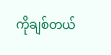ကိုချစ်တယ်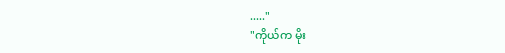....."
"ကိုယ်က မိုး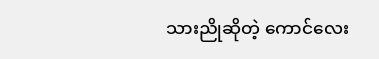သားညိုဆိုတဲ့ ကောင်လေး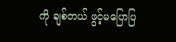ကို ချစ်တယ် ဖွင့်မပြောပြ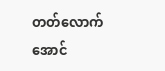တတ်လောက်အောင်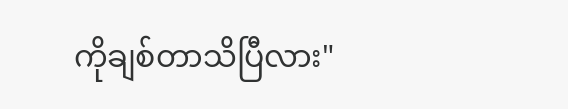ကိုချစ်တာသိပြီလား"